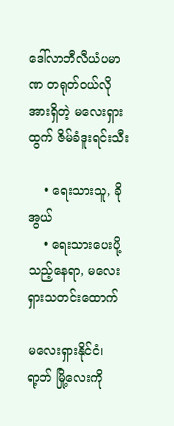ဒေါ်လာဘီလီယံပမာဏ တရုတ်ဝယ်လိုအားရှိတဲ့ မလေးရှားထွက် ဇိမ်ခံဒူးရင်းသီး

    • ရေးသားသူ, ခိုအွယ်
    • ရေးသားပေးပို့သည့်နေရာ, မလေးရှားသတင်းထောက်

မလေးရှားနိုင်ငံ၊ ရာ့ဘ် မြို့လေးကို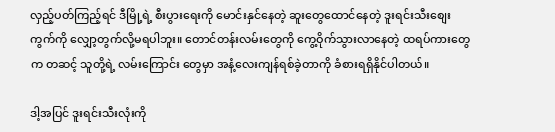လှည့်ပတ်ကြည့်ရင် ဒီမြို့ရဲ့ စီးပွားရေးကို မောင်းနှင်နေတဲ့ ဆူးတွေထောင်နေတဲ့ ဒူးရင်းသီးစျေးကွက်ကို လျှော့တွက်လို့မရပါဘူး။ တောင်တန်းလမ်းတွေကို ကွေ့ဝိုက်သွားလာနေတဲ့ ထရပ်ကားတွေက တဆင့် သူတို့ရဲ့ လမ်းကြောင်း တွေမှာ အနံ့လေးကျန်ရစ်ခဲ့တာကို ခံစားရရှိနိုင်ပါတယ်။

ဒါ့အပြင် ဒူးရင်းသီးလုံးကို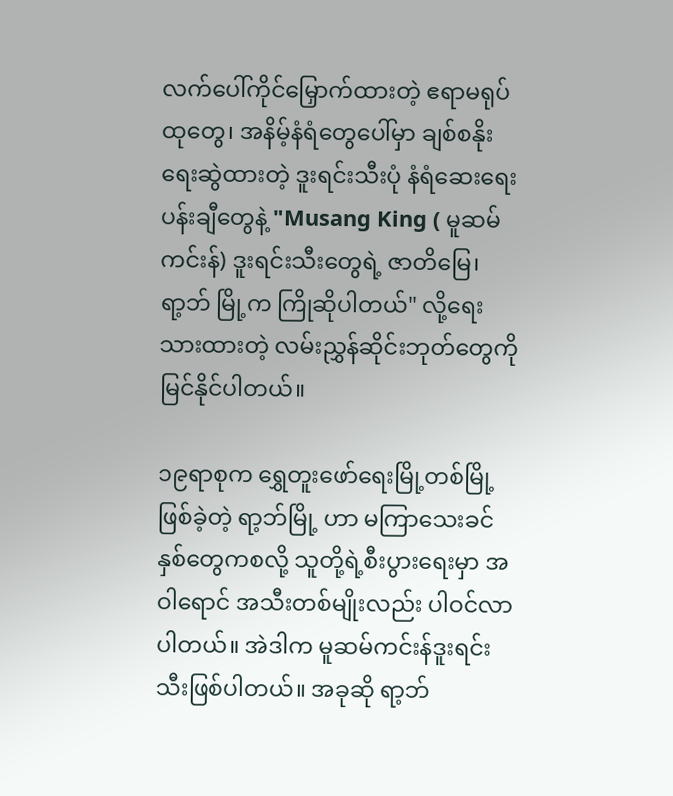လက်ပေါ်ကိုင်မြှောက်ထားတဲ့ ဧရာမရုပ်ထုတွေ၊ အနိမ့်နံရံတွေပေါ်မှာ ချစ်စနိုးရေးဆွဲထားတဲ့ ဒူးရင်းသီးပုံ နံရံဆေးရေးပန်းချီတွေနဲ့ "Musang King ( မူဆမ်ကင်းန်) ဒူးရင်းသီးတွေရဲ့ ဇာတိမြေ၊ ရာ့ဘ် မြို့က ကြိုဆိုပါတယ်" လို့ရေးသားထားတဲ့ လမ်းညွှန်ဆိုင်းဘုတ်တွေကို မြင်နိုင်ပါတယ်။

၁၉ရာစုက ရွှေတူးဖော်ရေးမြို့တစ်မြို့ဖြစ်ခဲ့တဲ့ ရာ့ဘ်မြို့ ဟာ မကြာသေးခင်နှစ်တွေကစလို့ သူတို့ရဲ့စီးပွားရေးမှာ အဝါရောင် အသီးတစ်မျိုးလည်း ပါဝင်လာပါတယ်။ အဲဒါက မူဆမ်ကင်းန်ဒူးရင်းသီးဖြစ်ပါတယ်။ အခုဆို ရာ့ဘ်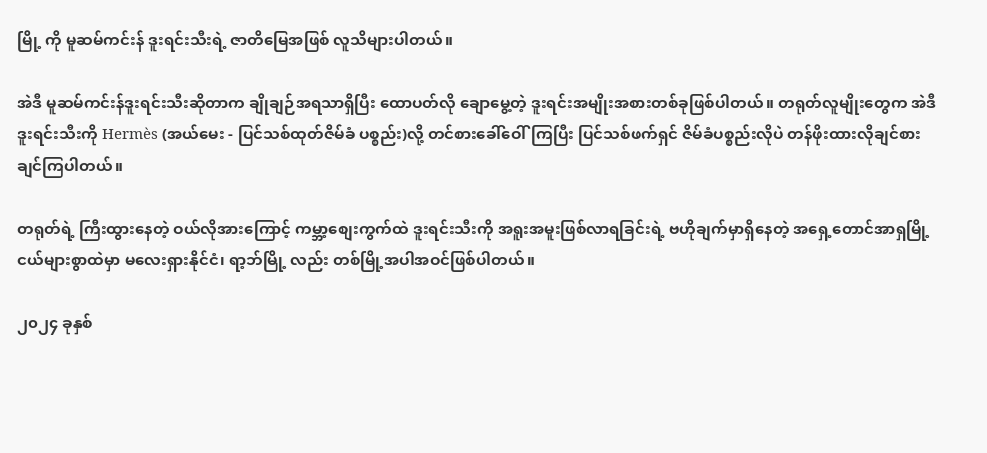မြို့ ကို မူဆမ်ကင်းန် ဒူးရင်းသီးရဲ့ ဇာတိမြေအဖြစ် လူသိများပါတယ်။

အဲဒီ မူဆမ်ကင်းန်ဒူးရင်းသီးဆိုတာက ချိုချဉ်အရသာရှိပြီး ထောပတ်လို ချောမွေ့တဲ့ ဒူးရင်းအမျိုးအစားတစ်ခုဖြစ်ပါတယ်။ တရုတ်လူမျိုးတွေက အဲဒီ ဒူးရင်းသီးကို Hermès (အယ်မေး - ပြင်သစ်ထုတ်ဇိမ်ခံ ပစ္စည်း)လို့ တင်စားခေါ်ဝေါ်ကြပြီး ပြင်သစ်ဖက်ရှင် ဇိမ်ခံပစ္စည်းလိုပဲ တန်ဖိုးထားလိုချင်စားချင်ကြပါတယ်။

တရုတ်ရဲ့ ကြီးထွားနေတဲ့ ဝယ်လိုအားကြောင့် ကမ္ဘာ့စျေးကွက်ထဲ ဒူးရင်းသီးကို အရူးအမူးဖြစ်လာရခြင်းရဲ့ ဗဟိုချက်မှာရှိနေတဲ့ အရှေ့တောင်အာရှမြို့ငယ်များစွာထဲမှာ မလေးရှားနိုင်ငံ၊ ရာ့ဘ်မြို့ လည်း တစ်မြို့အပါအဝင်ဖြစ်ပါတယ်။

၂၀၂၄ ခုနှစ်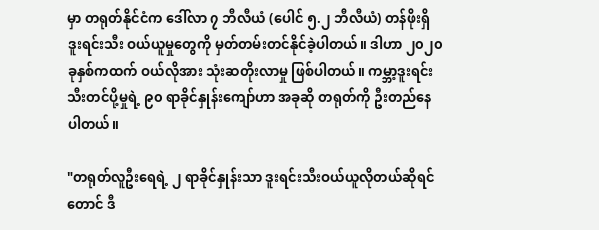မှာ တရုတ်နိုင်ငံက ဒေါ်လာ ၇ ဘီလီယံ (ပေါင် ၅.၂ ဘီလီယံ) တန်ဖိုးရှိ ဒူးရင်းသီး ဝယ်ယူမှုတွေကို မှတ်တမ်းတင်နိုင်ခဲ့ပါတယ်။ ဒါဟာ ၂၀၂၀ ခုနှစ်ကထက် ဝယ်လိုအား သုံးဆတိုးလာမှု ဖြစ်ပါတယ်။ ကမ္ဘာ့ဒူးရင်းသီးတင်ပို့မှုရဲ့ ၉၀ ရာခိုင်နှုန်းကျော်ဟာ အခုဆို တရုတ်ကို ဦးတည်နေပါတယ်။

"တရုတ်လူဦးရေရဲ့ ၂ ရာခိုင်နှုန်းသာ ဒူးရင်းသီးဝယ်ယူလိုတယ်ဆိုရင်တောင် ဒီ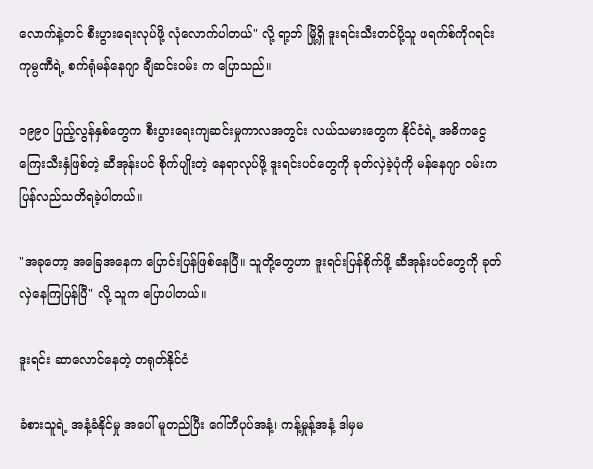လောက်နဲ့တင် စီးပွားရေးလုပ်ဖို့ လုံလောက်ပါတယ်" လို့ ရာ့ဘ် မြို့ရှိ ဒူးရင်းသီးတင်ပို့သူ ဖရက်စ်ကိုဂရင်း ကုမ္ပဏီရဲ့ စက်ရုံမန်နေဂျာ ချီဆင်းဝမ်း က ပြောသည်။

၁၉၉၀ ပြည့်လွန်နှစ်တွေက စီးပွားရေးကျဆင်းမှုကာလအတွင်း လယ်သမားတွေက နိုင်ငံရဲ့ အဓိကငွေကြေးသီးနှံဖြစ်တဲ့ ဆီအုန်းပင် စိုက်ပျိုးတဲ့ နေရာလုပ်ဖို့ ဒူးရင်းပင်တွေကို ခုတ်လှဲခဲ့ပုံကို မန်နေဂျာ ဝမ်းက ပြန်လည်သတိရခဲ့ပါတယ်။

"အခုတော့ အခြေအနေက ပြောင်းပြန်ဖြစ်နေပြီ။ သူတို့တွေဟာ ဒူးရင်းပြန်စိုက်ဖို့ ဆီအုန်းပင်တွေကို ခုတ်လှဲနေကြပြန်ပြီ" လို့ သူက ပြောပါတယ်။

ဒူးရင်း ဆာလောင်နေတဲ့ တရုတ်နိုင်ငံ

ခံစားသူရဲ့ အနံ့ခံနိုင်မှု အပေါ် မူတည်ပြီး ဂေါ်ဘီပုပ်အနံ့၊ ကန့်မှုန့်အနံ့ ဒါမှမ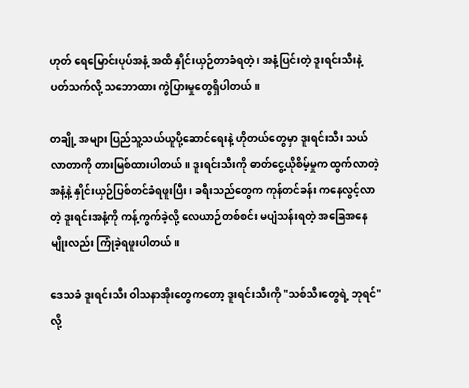ဟုတ် ရေမြောင်းပုပ်အနံ့ အထိ နှိုင်းယှဉ်တာခံရတဲ့ ၊ အနံ့ပြင်းတဲ့ ဒူးရင်းသီးနဲ့ ပတ်သက်လို့ သဘောထား ကွဲပြားမှုတွေရှိပါတယ်။

တချို့ အများ ပြည်သူ့သယ်ယူပို့ဆောင်ရေးနဲ့ ဟိုတယ်တွေမှာ ဒူးရင်းသီး သယ်လာတာကို တားမြစ်ထားပါတယ်။ ဒူးရင်းသီးကို ဓာတ်ငွေ့ယိုစိမ့်မှုက ထွက်လာတဲ့ အနံ့နဲ့ နှိုင်းယှဉ်ပြစ်တင်ခံရဖူးပြီး၊ ခရီးသည်တွေက ကုန်တင်ခန်း ကနေလွင့်လာတဲ့ ဒူးရင်းအနံ့ကို ကန့်ကွက်ခဲ့လို့ လေယာဉ်တစ်စင်း မပျံသန်းရတဲ့ အခြေအနေမျိုးလည်း ကြုံခဲ့ရဖူးပါတယ်။

ဒေသခံ ဒူးရင်းသီး ဝါသနာအိုးတွေကတော့ ဒူးရင်းသီးကို "သစ်သီးတွေရဲ့ ဘုရင်" လို့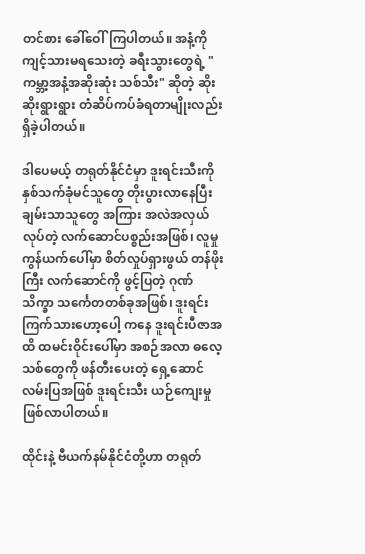တင်စား ခေါ်ဝေါ်ကြပါတယ်။ အနံ့ကို ကျင့်သားမရသေးတဲ့ ခရီးသွားတွေရဲ့ "ကမ္ဘာ့အနံ့အဆိုးဆုံး သစ်သီး" ဆိုတဲ့ ဆိုးဆိုးရွားရွား တံဆိပ်ကပ်ခံရတာမျိုးလည်း ရှိခဲ့ပါတယ်။

ဒါပေမယ့် တရုတ်နိုင်ငံမှာ ဒူးရင်းသီးကို နှစ်သက်ခုံမင်သူတွေ တိုးပွားလာနေပြီး ချမ်းသာသူတွေ အကြား အလဲအလှယ်လုပ်တဲ့ လက်ဆောင်ပစ္စည်းအဖြစ်၊ လူမှုကွန်ယက်ပေါ်မှာ စိတ်လှုပ်ရှားဖွယ် တန်ဖိုးကြီး လက်ဆောင်ကို ဖွင့်ပြတဲ့ ဂုဏ်သိက္ခာ သင်္ကေတတစ်ခုအဖြစ်၊ ဒူးရင်းကြက်သားဟော့ပေါ့ ကနေ ဒူးရင်းပီဇာအထိ ထမင်းဝိုင်းပေါ်မှာ အစဉ်အလာ ဓလေ့သစ်တွေကို ဖန်တီးပေးတဲ့ ရှေ့ဆောင်လမ်းပြအဖြစ် ဒူးရင်းသီး ယဉ်ကျေးမှု ဖြစ်လာပါတယ်။

ထိုင်းနဲ့ ဗီယက်နမ်နိုင်ငံတို့ဟာ တရုတ်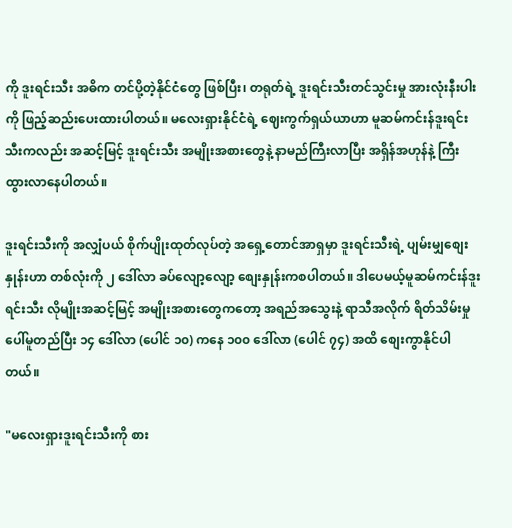ကို ဒူးရင်းသီး အဓိက တင်ပို့တဲ့နိုင်ငံတွေ ဖြစ်ပြီး၊ တရုတ်ရဲ့ ဒူးရင်းသီးတင်သွင်းမှု အားလုံးနီးပါးကို ဖြည့်ဆည်းပေးထားပါတယ်။ မလေးရှားနိုင်ငံရဲ့ ဈေးကွက်ရှယ်ယာဟာ မူဆမ်ကင်းန်ဒူးရင်းသီးကလည်း အဆင့်မြင့် ဒူးရင်းသီး အမျိုးအစားတွေနဲ့ နာမည်ကြီးလာပြီး အရှိန်အဟုန်နဲ့ ကြီးထွားလာနေပါတယ်။

ဒူးရင်းသီးကို အလျှံပယ် စိုက်ပျိုးထုတ်လုပ်တဲ့ အရှေ့တောင်အာရှမှာ ဒူးရင်းသီးရဲ့ ပျမ်းမျှစျေးနှုန်းဟာ တစ်လုံးကို ၂ ဒေါ်လာ ခပ်လျော့လျော့ စျေးနှုန်းကစပါတယ်။ ဒါပေမယ့်မူဆမ်ကင်းန်ဒူးရင်းသီး လိုမျိုးအဆင့်မြင့် အမျိုးအစားတွေကတော့ အရည်အသွေးနဲ့ ရာသီအလိုက် ရိတ်သိမ်းမှုပေါ်မူတည်ပြီး ၁၄ ဒေါ်လာ (ပေါင် ၁၀) ကနေ ၁၀၀ ဒေါ်လာ (ပေါင် ၇၄) အထိ စျေးကွာနိုင်ပါတယ်။

"မလေးရှားဒူးရင်းသီးကို စား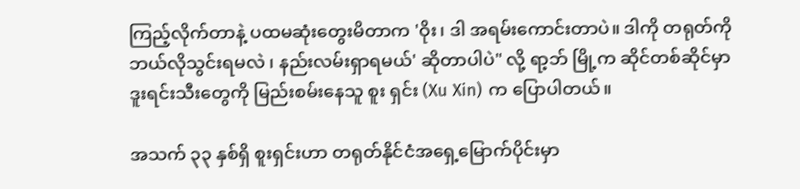ကြည့်လိုက်တာနဲ့ ပထမဆုံးတွေးမိတာက 'ဝိုး၊ ဒါ အရမ်းကောင်းတာပဲ။ ဒါကို တရုတ်ကို ဘယ်လိုသွင်းရမလဲ ၊ နည်းလမ်းရှာရမယ်' ဆိုတာပါပဲ" လို့ ရာ့ဘ် မြို့က ဆိုင်တစ်ဆိုင်မှာ ဒူးရင်းသီးတွေကို မြည်းစမ်းနေသူ စူး ရှင်း (Xu Xin) က ပြောပါတယ်။

အသက် ၃၃ နှစ်ရှိ စူးရှင်းဟာ တရုတ်နိုင်ငံအရှေ့မြောက်ပိုင်းမှာ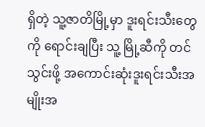ရှိတဲ့ သူ့ဇာတိမြို့မှာ ဒူးရင်းသီးတွေကို ရောင်းချပြီး သူ့ မြို့ဆီကို တင်သွင်းဖို့ အကောင်းဆုံးဒူးရင်းသီးအမျိုးအ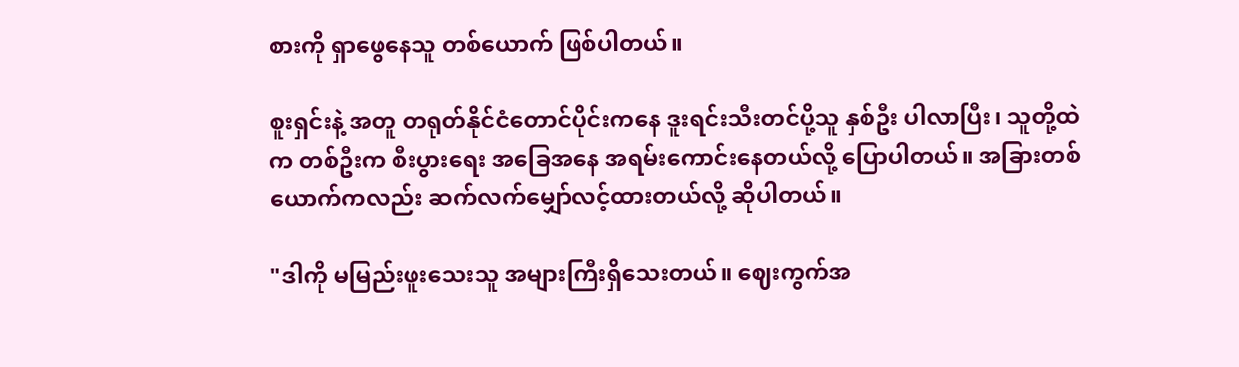စားကို ရှာဖွေနေသူ တစ်ယောက် ဖြစ်ပါတယ်။

စူးရှင်းနဲ့ အတူ တရုတ်နိုင်ငံတောင်ပိုင်းကနေ ဒူးရင်းသီးတင်ပို့သူ နှစ်ဦး ပါလာပြီး၊ သူတို့ထဲက တစ်ဦးက စီးပွားရေး အခြေအနေ အရမ်းကောင်းနေတယ်လို့ ပြောပါတယ်။ အခြားတစ်ယောက်ကလည်း ဆက်လက်မျှော်လင့်ထားတယ်လို့ ဆိုပါတယ်။

"ဒါကို မမြည်းဖူးသေးသူ အများကြီးရှိသေးတယ်။ ဈေးကွက်အ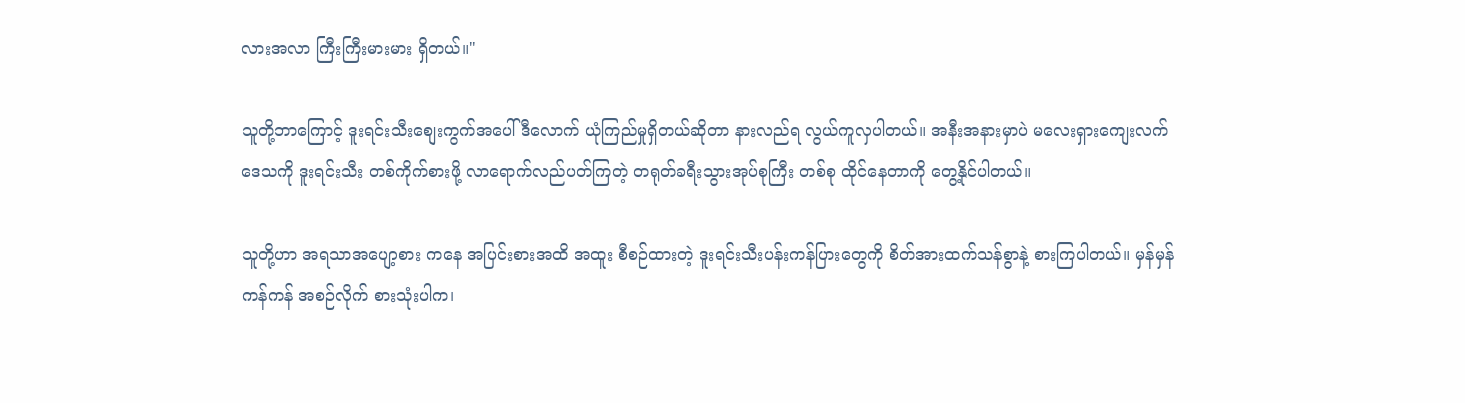လားအလာ ကြီးကြီးမားမား ရှိတယ်။"

သူတို့ဘာကြောင့် ဒူးရင်းသီးစျေးကွက်အပေါ် ဒီလောက် ယုံကြည်မှုရှိတယ်ဆိုတာ နားလည်ရ လွယ်ကူလှပါတယ်။ အနီးအနားမှာပဲ မလေးရှားကျေးလက်ဒေသကို ဒူးရင်းသီး တစ်ကိုက်စားဖို့ လာရောက်လည်ပတ်ကြတဲ့ တရုတ်ခရီးသွားအုပ်စုကြီး တစ်စု ထိုင်နေတာကို တွေ့နိုင်ပါတယ်။

သူတို့ဟာ အရသာအပျော့စား ကနေ အပြင်းစားအထိ အထူး စီစဉ်ထားတဲ့ ဒူးရင်းသီးပန်းကန်ပြားတွေကို စိတ်အားထက်သန်စွာနဲ့ စားကြပါတယ်။ မှန်မှန်ကန်ကန် အစဉ်လိုက် စားသုံးပါက၊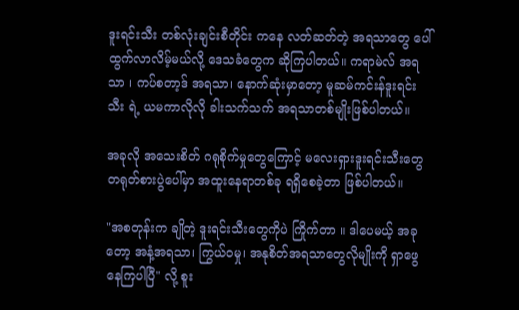ဒူးရင်းသီး တစ်လုံးချင်းစီတိုင်း ကနေ လတ်ဆတ်တဲ့ အရသာတွေ ပေါ်ထွက်လာလိမ့်မယ်လို့ ဒေသခံတွေက ဆိုကြပါတယ်။ ကရာမဲလ် အရသာ ၊ ကပ်စတာ့ဒ် အရသာ၊ နောက်ဆုံးမှာတော့ မူဆမ်ကင်းန်ဒူးရင်းသီး ရဲ့ ယမကာလိုလို ခါးသက်သက် အရသာတစ်မျိုးဖြစ်ပါတယ်။

အခုလို အသေးစိတ် ဂရုစိုက်မှုတွေကြောင့် မလေးရှားဒူးရင်းသီးတွေ တရုတ်စားပွဲပေါ်မှာ အထူးနေရာတစ်ခု ရရှိစေခဲ့တာ ဖြစ်ပါတယ်။

"အစတုန်းက ချိုတဲ့ ဒူးရင်းသီးတွေကိုပဲ ကြိုက်တာ ။ ဒါပေမယ့် အခုတော့ အနံ့အရသာ၊ ကြွယ်ဝမှု၊ အနုစိတ်အရသာတွေလိုမျိုးကို ရှာဖွေနေကြပါပြီ" လို့ စူး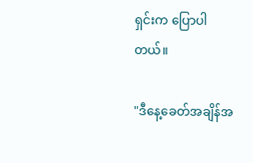ရှင်းက ပြောပါတယ်။

"ဒီနေ့ခေတ်အချိန်အ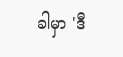ခါမှာ 'ဒီ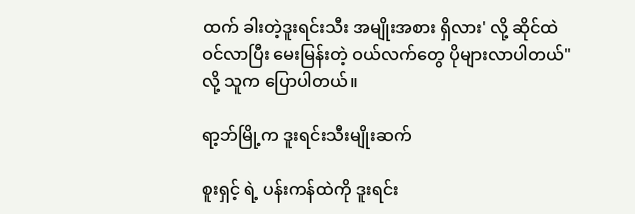ထက် ခါးတဲ့ဒူးရင်းသီး အမျိုးအစား ရှိလား' လို့ ဆိုင်ထဲဝင်လာပြီး မေးမြန်းတဲ့ ဝယ်လက်တွေ ပိုများလာပါတယ်"လို့ သူက ပြောပါတယ်။

ရာ့ဘ်မြို့က ဒူးရင်းသီးမျိုးဆက်

စူးရှင့် ရဲ့ ပန်းကန်ထဲကို ဒူးရင်း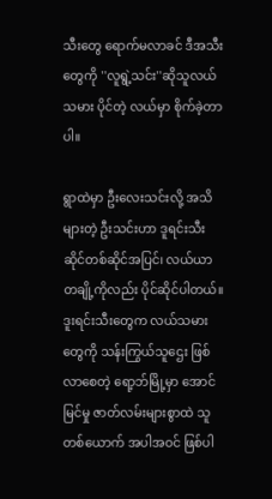သီးတွေ ရောက်မလာခင် ဒီအသီးတွေကို ''လူရွဲ့သင်း''ဆိုသူလယ်သမား ပိုင်တဲ့ လယ်မှာ စိုက်ခဲ့တာပါ။

ရွာထဲမှာ ဦးလေးသင်းလို့ အသိများတဲ့ ဦးသင်းဟာ ဒူရင်းသီးဆိုင်တစ်ဆိုင်အပြင်၊ လယ်ယာတချို့ကိုလည်း ပိုင်ဆိုင်ပါတယ်။ ဒူးရင်းသီးတွေက လယ်သမားတွေကို သန်းကြွယ်သူဌေး ဖြစ်လာစေတဲ့ ရော့ဘ်မြို့မှာ အောင်မြင်မှု ဇာတ်လမ်းများစွာထဲ သူတစ်ယောက် အပါအဝင် ဖြစ်ပါ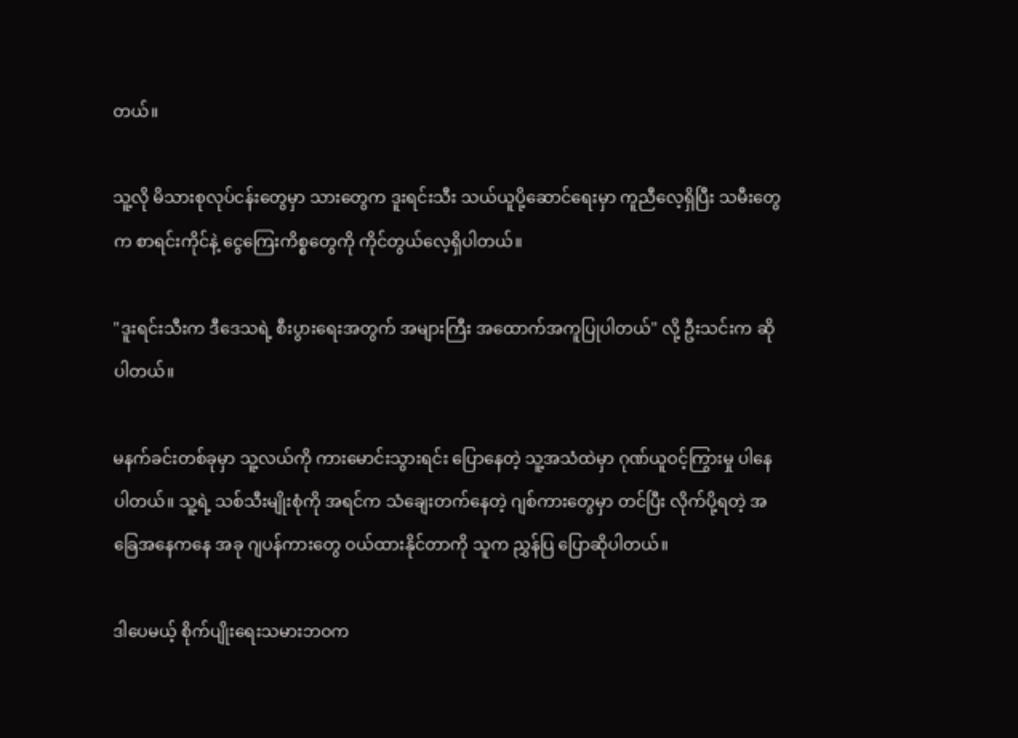တယ်။

သူ့လို မိသားစုလုပ်ငန်းတွေမှာ သားတွေက ဒူးရင်းသီး သယ်ယူပို့ဆောင်ရေးမှာ ကူညီလေ့ရှိပြီး သမီးတွေက စာရင်းကိုင်နဲ့ ငွေကြေးကိစ္စတွေကို ကိုင်တွယ်လေ့ရှိပါတယ်။

"ဒူးရင်းသီးက ဒီဒေသရဲ့ စီးပွားရေးအတွက် အများကြီး အထောက်အကူပြုပါတယ်" လို့ ဦးသင်းက ဆိုပါတယ်။

မနက်ခင်းတစ်ခုမှာ သူ့လယ်ကို ကားမောင်းသွားရင်း ပြောနေတဲ့ သူ့အသံထဲမှာ ဂုဏ်ယူဝင့်ကြွားမှု ပါနေပါတယ်။ သူ့ရဲ့ သစ်သီးမျိုးစုံကို အရင်က သံချေးတက်နေတဲ့ ဂျစ်ကားတွေမှာ တင်ပြီး လိုက်ပို့ရတဲ့ အခြေအနေကနေ အခု ဂျပန်ကားတွေ ဝယ်ထားနိုင်တာကို သူက ညွှန်ပြ ပြောဆိုပါတယ်။

ဒါပေမယ့် စိုက်ပျိုးရေးသမားဘဝက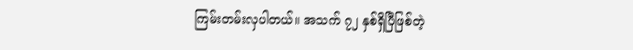ကြမ်းတမ်းလှပါတယ်။ အသက် ၇၂ နှစ်ရှိပြီဖြစ်တဲ့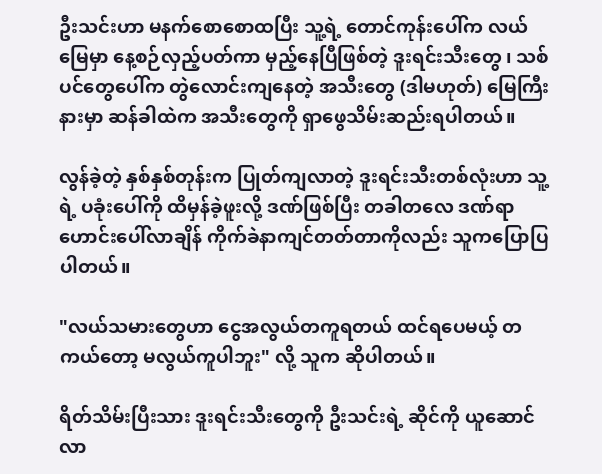ဦးသင်းဟာ မနက်စောစောထပြီး သူ့ရဲ့ တောင်ကုန်းပေါ်က လယ်မြေမှာ နေ့စဉ်လှည့်ပတ်ကာ မှည့်နေပြီဖြစ်တဲ့ ဒူးရင်းသီးတွေ ၊ သစ်ပင်တွေပေါ်က တွဲလောင်းကျနေတဲ့ အသီးတွေ (ဒါမဟုတ်) မြေကြီးနားမှာ ဆန်ခါထဲက အသီးတွေကို ရှာဖွေသိမ်းဆည်းရပါတယ်။

လွန်ခဲ့တဲ့ နှစ်နှစ်တုန်းက ပြုတ်ကျလာတဲ့ ဒူးရင်းသီးတစ်လုံးဟာ သူ့ရဲ့ ပခုံးပေါ်ကို ထိမှန်ခဲ့ဖူးလို့ ဒဏ်ဖြစ်ပြီး တခါတလေ ဒဏ်ရာဟောင်းပေါ်လာချိန် ကိုက်ခဲနာကျင်တတ်တာကိုလည်း သူကပြောပြပါတယ်။

"လယ်သမားတွေဟာ ငွေအလွယ်တကူရတယ် ထင်ရပေမယ့် တကယ်တော့ မလွယ်ကူပါဘူး" လို့ သူက ဆိုပါတယ်။

ရိတ်သိမ်းပြီးသား ဒူးရင်းသီးတွေကို ဦးသင်းရဲ့ ဆိုင်ကို ယူဆောင်လာ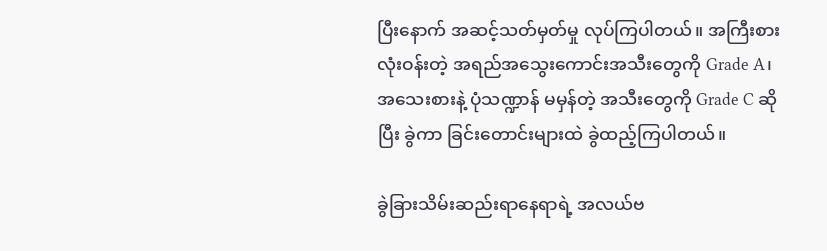ပြီးနောက် အဆင့်သတ်မှတ်မှု လုပ်ကြပါတယ်။ အကြီးစား လုံးဝန်းတဲ့ အရည်အသွေးကောင်းအသီးတွေကို Grade A၊ အသေးစားနဲ့ ပုံသဏ္ဍာန် မမှန်တဲ့ အသီးတွေကို Grade C ဆိုပြီး ခွဲကာ ခြင်းတောင်းများထဲ ခွဲထည့်ကြပါတယ်။

ခွဲခြားသိမ်းဆည်းရာနေရာရဲ့ အလယ်ဗ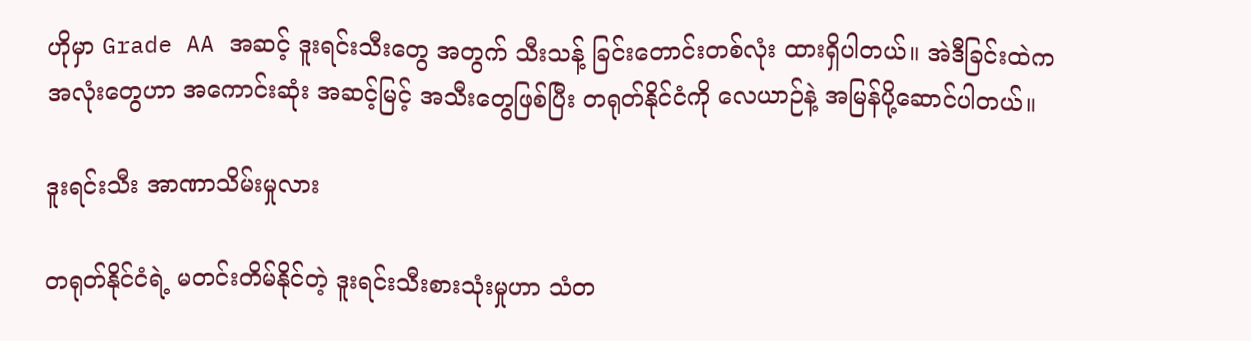ဟိုမှာ Grade AA အဆင့် ဒူးရင်းသီးတွေ အတွက် သီးသန့် ခြင်းတောင်းတစ်လုံး ထားရှိပါတယ်။ အဲဒီခြင်းထဲက အလုံးတွေဟာ အကောင်းဆုံး အဆင့်မြင့် အသီးတွေဖြစ်ပြီး တရုတ်နိုင်ငံကို လေယာဉ်နဲ့ အမြန်ပို့ဆောင်ပါတယ်။

ဒူးရင်းသီး အာဏာသိမ်းမှုလား

တရုတ်နိုင်ငံရဲ့ မတင်းတိမ်နိုင်တဲ့ ဒူးရင်းသီးစားသုံးမှုဟာ သံတ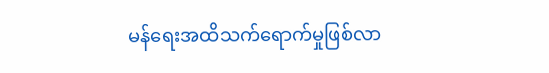မန်ရေးအထိသက်ရောက်မှုဖြစ်လာ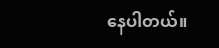နေပါတယ်။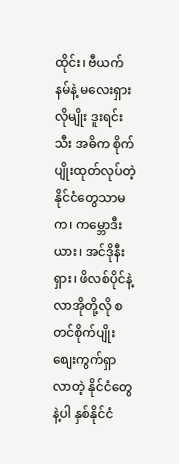ထိုင်း၊ ဗီယက်နမ်နဲ့ မလေးရှားလိုမျိုး ဒူးရင်းသီး အဓိက စိုက်ပျိုးထုတ်လုပ်တဲ့ နိုင်ငံတွေသာမက၊ ကမ္ဘောဒီးယား၊ အင်ဒိုနီးရှား၊ ဖိလစ်ပိုင်နဲ့ လာအိုတို့လို စတင်စိုက်ပျိုးစျေးကွက်ရှာလာတဲ့ နိုင်ငံတွေနဲ့ပါ နှစ်နိုင်ငံ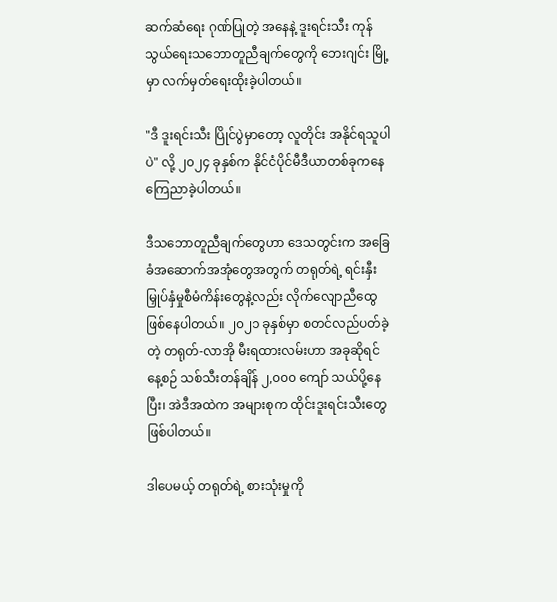ဆက်ဆံရေး ဂုဏ်ပြုတဲ့ အနေနဲ့ ဒူးရင်းသီး ကုန်သွယ်ရေးသဘောတူညီချက်တွေကို ဘေးဂျင်း မြို့မှာ လက်မှတ်ရေးထိုးခဲ့ပါတယ်။

"ဒီ ဒူးရင်းသီး ပြိုင်ပွဲမှာတော့ လူတိုင်း အနိုင်ရသူပါပဲ" လို့ ၂၀၂၄ ခုနှစ်က နိုင်ငံပိုင်မီဒီယာတစ်ခုကနေ ကြေညာခဲ့ပါတယ်။

ဒီသဘောတူညီချက်တွေဟာ ဒေသတွင်းက အခြေခံအဆောက်အအုံတွေအတွက် တရုတ်ရဲ့ ရင်းနှီးမြှုပ်နှံမှုစီမံကိန်းတွေနဲ့လည်း လိုက်လျောညီထွေ ဖြစ်နေပါတယ်။ ၂၀၂၁ ခုနှစ်မှာ စတင်လည်ပတ်ခဲ့တဲ့ တရုတ်-လာအို မီးရထားလမ်းဟာ အခုဆိုရင် နေ့စဉ် သစ်သီးတန်ချိန် ၂,၀၀၀ ကျော် သယ်ပို့နေပြီး၊ အဲဒီအထဲက အများစုက ထိုင်းဒူးရင်းသီးတွေ ဖြစ်ပါတယ်။

ဒါပေမယ့် တရုတ်ရဲ့ စားသုံးမှုကို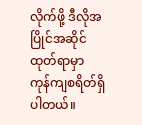လိုက်ဖို့ ဒီလိုအပြိုင်အဆိုင် ထုတ်ရာမှာ ကုန်ကျစရိတ်ရှိပါတယ်။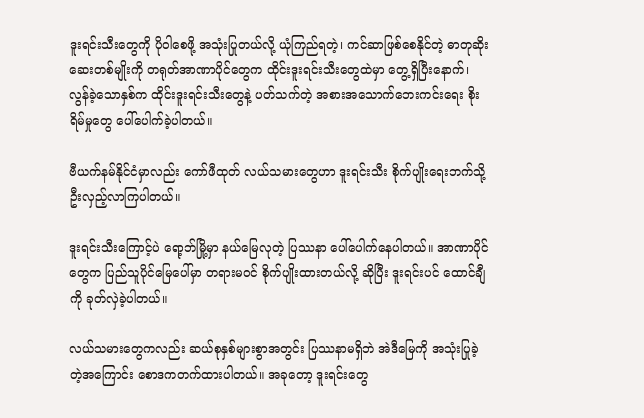ဒူးရင်းသီးတွေကို ပိုဝါစေဖို့ အသုံးပြုတယ်လို့ ယုံကြည်ရတဲ့၊ ကင်ဆာဖြစ်စေနိုင်တဲ့ ဓာတုဆိုးဆေးတစ်မျိုးကို တရုတ်အာဏာပိုင်တွေက ထိုင်းဒူးရင်းသီးတွေထဲမှာ တွေ့ရှိပြီးနောက်၊ လွန်ခဲ့သောနှစ်က ထိုင်းဒူးရင်းသီးတွေနဲ့ ပတ်သက်တဲ့ အစားအသောက်ဘေးကင်းရေး စိုးရိမ်မှုတွေ ပေါ်ပေါက်ခဲ့ပါတယ်။

ဗီယက်နမ်နိုင်ငံမှာလည်း ကော်ဖီထုတ် လယ်သမားတွေဟာ ဒူးရင်းသီး စိုက်ပျိုးရေးဘက်သို့ ဦးလှည့်လာကြပါတယ်။

ဒူးရင်းသီးကြောင့်ပဲ ရော့ဘ်မြို့မှာ နယ်မြေလုတဲ့ ပြဿနာ ပေါ်ပေါက်နေပါတယ်။ အာဏာပိုင်တွေက ပြည်သူပိုင်မြေပေါ်မှာ တရားမဝင် စိုက်ပျိုးထားတယ်လို့ ဆိုပြီး ဒူးရင်းပင် ထောင်ချီကို ခုတ်လှဲခဲ့ပါတယ်။

လယ်သမားတွေကလည်း ဆယ်စုနှစ်များစွာအတွင်း ပြဿနာမရှိဘဲ အဲဒီမြေကို အသုံးပြုခဲ့တဲ့အကြောင်း စောဒကတက်ထားပါတယ်။ အခုတော့ ဒူးရင်းတွေ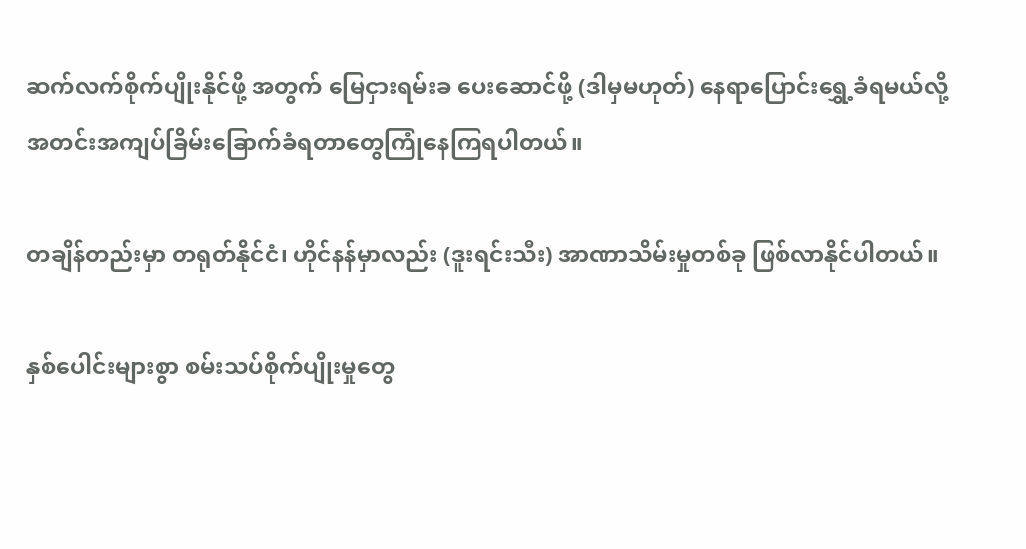ဆက်လက်စိုက်ပျိုးနိုင်ဖို့ အတွက် မြေငှားရမ်းခ ပေးဆောင်ဖို့ (ဒါမှမဟုတ်) နေရာပြောင်းရွှေ့ခံရမယ်လို့ အတင်းအကျပ်ခြိမ်းခြောက်ခံရတာတွေကြုံနေကြရပါတယ်။

တချိန်တည်းမှာ တရုတ်နိုင်ငံ၊ ဟိုင်နန်မှာလည်း (ဒူးရင်းသီး) အာဏာသိမ်းမှုတစ်ခု ဖြစ်လာနိုင်ပါတယ်။

နှစ်ပေါင်းများစွာ စမ်းသပ်စိုက်ပျိုးမှုတွေ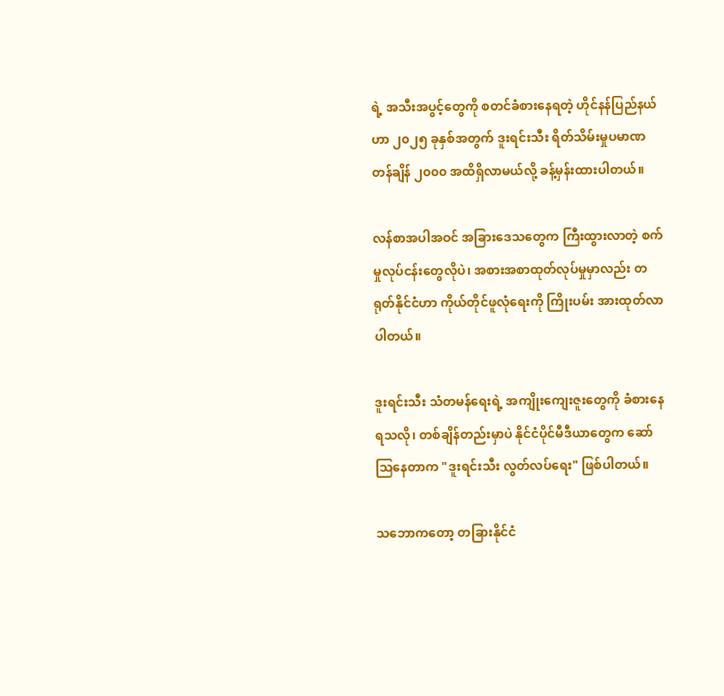ရဲ့ အသီးအပွင့်တွေကို စတင်ခံစားနေရတဲ့ ဟိုင်နန်ပြည်နယ်ဟာ ၂၀၂၅ ခုနှစ်အတွက် ဒူးရင်းသီး ရိတ်သိမ်းမှုပမာဏ တန်ချိန် ၂၀၀၀ အထိရှိလာမယ်လို့ ခန့်မှန်းထားပါတယ်။

လန်စာအပါအဝင် အခြားဒေသတွေက ကြီးထွားလာတဲ့ စက်မှုလုပ်ငန်းတွေလိုပဲ၊ အစားအစာထုတ်လုပ်မှုမှာလည်း တရုတ်နိုင်ငံဟာ ကိုယ်တိုင်ဖူလုံရေးကို ကြိုးပမ်း အားထုတ်လာပါတယ်။

ဒူးရင်းသီး သံတမန်ရေးရဲ့ အကျိုးကျေးဇူးတွေကို ခံစားနေရသလို၊ တစ်ချိန်တည်းမှာပဲ နိုင်ငံပိုင်မီဒီယာတွေက ဆော်သြနေတာက "ဒူးရင်းသီး လွတ်လပ်ရေး" ဖြစ်ပါတယ်။

သဘောကတော့ တခြားနိုင်ငံ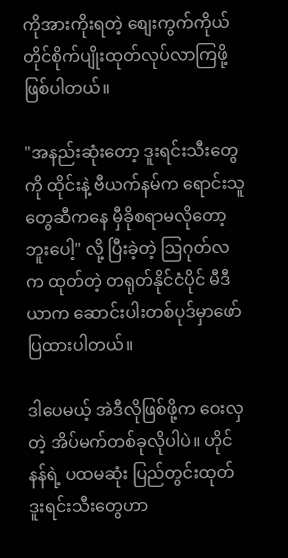ကိုအားကိုးရတဲ့ စျေးကွက်ကိုယ်တိုင်စိုက်ပျိုးထုတ်လုပ်လာကြဖို့ဖြစ်ပါတယ်။

"အနည်းဆုံးတော့ ဒူးရင်းသီးတွေကို ထိုင်းနဲ့ ဗီယက်နမ်က ရောင်းသူတွေဆီကနေ မှီခိုစရာမလိုတော့ဘူးပေါ့" လို့ ပြီးခဲ့တဲ့ ဩဂုတ်လက ထုတ်တဲ့ တရုတ်နိုင်ငံပိုင် မီဒီယာက ဆောင်းပါးတစ်ပုဒ်မှာဖော်ပြထားပါတယ်။

ဒါပေမယ့် အဲဒီလိုဖြစ်ဖို့က ဝေးလှတဲ့ အိပ်မက်တစ်ခုလိုပါပဲ။ ဟိုင်နန်ရဲ့ ပထမဆုံး ပြည်တွင်းထုတ် ဒူးရင်းသီးတွေဟာ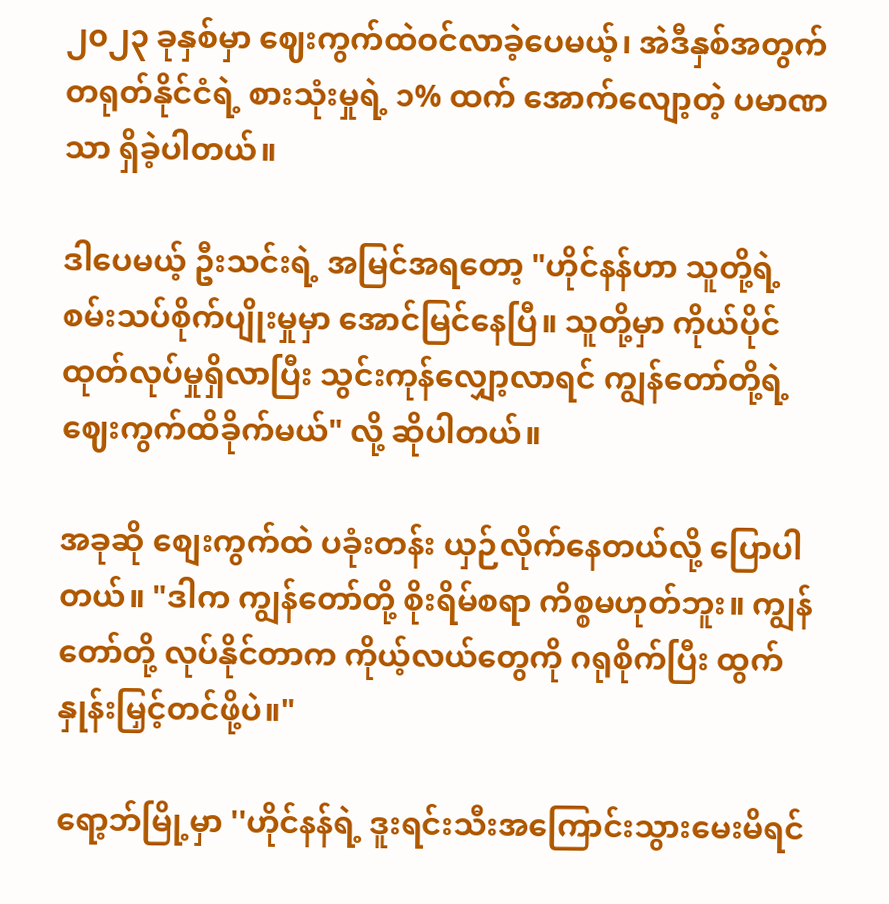၂၀၂၃ ခုနှစ်မှာ ဈေးကွက်ထဲဝင်လာခဲ့ပေမယ့်၊ အဲဒီနှစ်အတွက် တရုတ်နိုင်ငံရဲ့ စားသုံးမှုရဲ့ ၁% ထက် အောက်လျော့တဲ့ ပမာဏသာ ရှိခဲ့ပါတယ်။

ဒါပေမယ့် ဦးသင်းရဲ့ အမြင်အရတော့ "ဟိုင်နန်ဟာ သူတို့ရဲ့ စမ်းသပ်စိုက်ပျိုးမှုမှာ အောင်မြင်နေပြီ။ သူတို့မှာ ကိုယ်ပိုင်ထုတ်လုပ်မှုရှိလာပြီး သွင်းကုန်လျှော့လာရင် ကျွန်တော်တို့ရဲ့ ဈေးကွက်ထိခိုက်မယ်" လို့ ဆိုပါတယ်။

အခုဆို စျေးကွက်ထဲ ပခုံးတန်း ယှဉ်လိုက်နေတယ်လို့ ပြောပါတယ်။ "ဒါက ကျွန်တော်တို့ စိုးရိမ်စရာ ကိစ္စမဟုတ်ဘူး။ ကျွန်တော်တို့ လုပ်နိုင်တာက ကိုယ့်လယ်တွေကို ဂရုစိုက်ပြီး ထွက်နှုန်းမြှင့်တင်ဖို့ပဲ။"

ရော့ဘ်မြို့မှာ ''ဟိုင်နန်ရဲ့ ဒူးရင်းသီးအကြောင်းသွားမေးမိရင်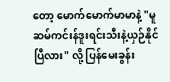တော့ မောက်မောက်မာမာနဲ့ "မူဆမ်ကင်းန်ဒူးရင်းသီးနဲ့ယှဉ်နိုင်ပြီလား" လို့ ပြန်မေးခွန်း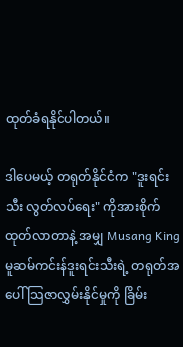ထုတ်ခံရနိုင်ပါတယ်။

ဒါပေမယ့် တရုတ်နိုင်ငံက "ဒူးရင်းသီး လွတ်လပ်ရေး" ကိုအားစိုက်ထုတ်လာတာနဲ့ အမျှ Musang King မူဆမ်ကင်းန်ဒူးရင်းသီးရဲ့ တရုတ်အပေါ် သြဇာလွှမ်းနိုင်မှုကို ခြိမ်း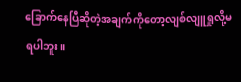ခြောက်နေပြီဆိုတဲ့အချက်ကိုတော့လျစ်လျူရှုလို့မရပါဘူး။